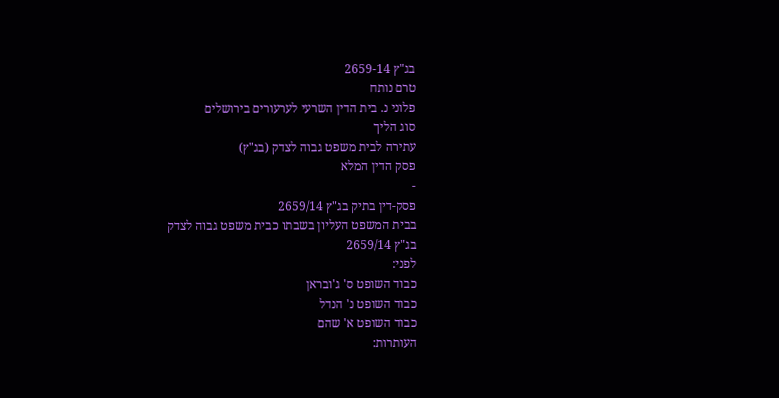בג"ץ 2659-14
טרם נותח
פלוני נ. בית הדין השרעי לערעורים בירושלים
סוג הליך
עתירה לבית משפט גבוה לצדק (בג"ץ)
פסק הדין המלא
-
פסק-דין בתיק בג"ץ 2659/14
בבית המשפט העליון בשבתו כבית משפט גבוה לצדק
בג"ץ 2659/14
לפני:
כבוד השופט ס' ג'ובראן
כבוד השופט נ' הנדל
כבוד השופט א' שהם
העותרות: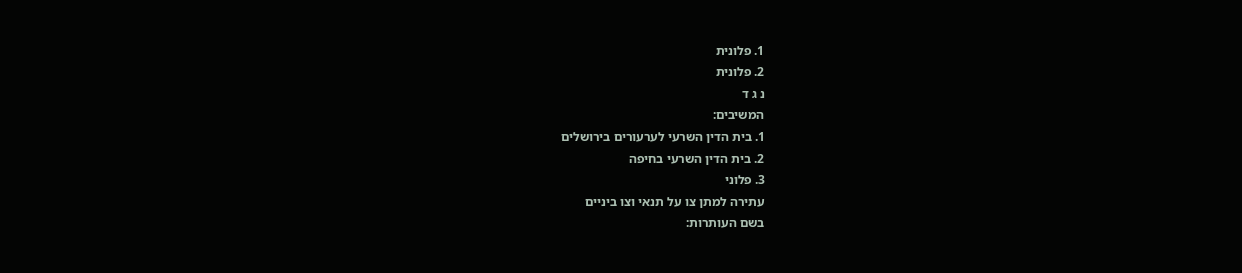1. פלונית
2. פלונית
נ ג ד
המשיבים:
1. בית הדין השרעי לערעורים בירושלים
2. בית הדין השרעי בחיפה
3. פלוני
עתירה למתן צו על תנאי וצו ביניים
בשם העותרות: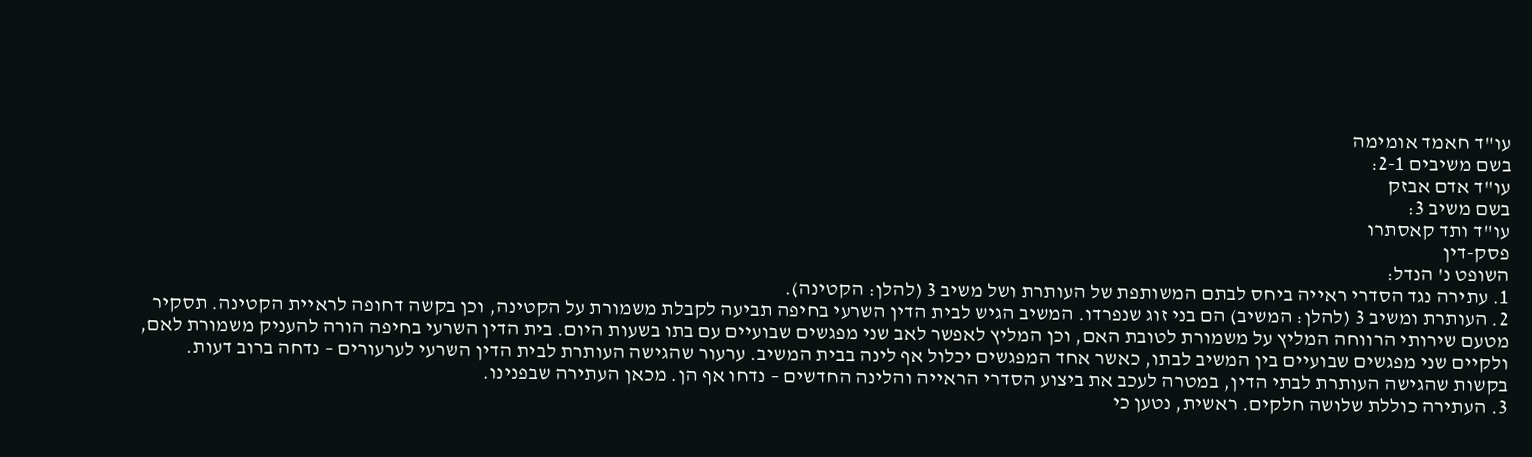עו"ד חאמד אומימה
בשם משיבים 2-1:
עו"ד אדם אבזק
בשם משיב 3:
עו"ד ותד קאסתרו
פסק-דין
השופט נ' הנדל:
1. עתירה נגד הסדרי ראייה ביחס לבתם המשותפת של העותרת ושל משיב 3 (להלן: הקטינה).
2. העותרת ומשיב 3 (להלן: המשיב) הם בני זוג שנפרדו. המשיב הגיש לבית הדין השרעי בחיפה תביעה לקבלת משמורת על הקטינה, וכן בקשה דחופה לראיית הקטינה. תסקיר מטעם שירותי הרווחה המליץ על משמורת לטובת האם, וכן המליץ לאפשר לאב שני מפגשים שבועיים עם בתו בשעות היום. בית הדין השרעי בחיפה הורה להעניק משמורת לאם, ולקיים שני מפגשים שבועיים בין המשיב לבתו, כאשר אחד המפגשים יכלול אף לינה בבית המשיב. ערעור שהגישה העותרת לבית הדין השרעי לערעורים – נדחה ברוב דעות. בקשות שהגישה העותרת לבתי הדין, במטרה לעכב את ביצוע הסדרי הראייה והלינה החדשים – נדחו אף הן. מכאן העתירה שבפנינו.
3. העתירה כוללת שלושה חלקים. ראשית, נטען כי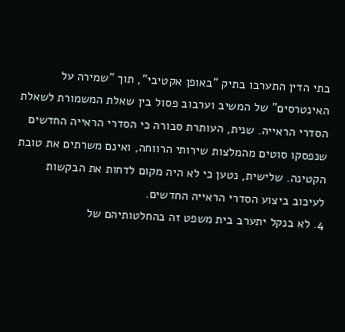בתי הדין התערבו בתיק "באופן אקטיבי", תוך "שמירה על האינטרסים" של המשיב וערבוב פסול בין שאלת המשמורת לשאלת הסדרי הראייה. שנית, העותרת סבורה כי הסדרי הראייה החדשים שנפסקו סוטים מהמלצות שירותי הרווחה, ואינם משרתים את טובת הקטינה. שלישית, נטען כי לא היה מקום לדחות את הבקשות לעיכוב ביצוע הסדרי הראייה החדשים.
4. לא בנקל יתערב בית משפט זה בהחלטותיהם של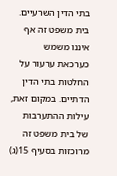בתי הדין השרעיים. בית משפט זה אף איננו משמש כערכאת ערעור על החלטות בתי הדין הדתיים. במקום זאת, עילות ההתערבות של בית משפט זה מרוכזות בסעיף 15(ג)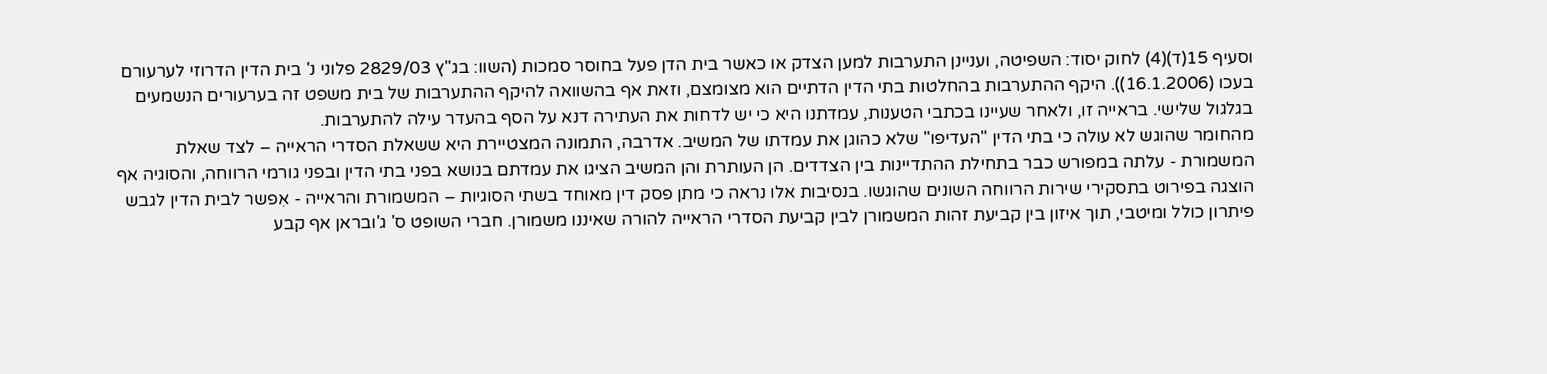וסעיף 15(ד)(4) לחוק יסוד: השפיטה, ועניינן התערבות למען הצדק או כאשר בית הדן פעל בחוסר סמכות (השוו: בג"ץ 2829/03 פלוני נ' בית הדין הדרוזי לערעורם בעכו (16.1.2006)). היקף ההתערבות בהחלטות בתי הדין הדתיים הוא מצומצם, וזאת אף בהשוואה להיקף ההתערבות של בית משפט זה בערעורים הנשמעים בגלגול שלישי. בראייה זו, ולאחר שעיינו בכתבי הטענות, עמדתנו היא כי יש לדחות את העתירה דנא על הסף בהעדר עילה להתערבות.
מהחומר שהוגש לא עולה כי בתי הדין "העדיפו" שלא כהוגן את עמדתו של המשיב. אדרבה, התמונה המצטיירת היא ששאלת הסדרי הראייה – לצד שאלת המשמורת - עלתה במפורש כבר בתחילת ההתדיינות בין הצדדים. הן העותרת והן המשיב הציגו את עמדתם בנושא בפני בתי הדין ובפני גורמי הרווחה, והסוגיה אף הוצגה בפירוט בתסקירי שירות הרווחה השונים שהוגשו. בנסיבות אלו נראה כי מתן פסק דין מאוחד בשתי הסוגיות – המשמורת והראייה - אִפשר לבית הדין לגבש פיתרון כולל ומיטבי, תוך איזון בין קביעת זהות המשמורן לבין קביעת הסדרי הראייה להורה שאיננו משמורן. חברי השופט ס' ג'ובראן אף קבע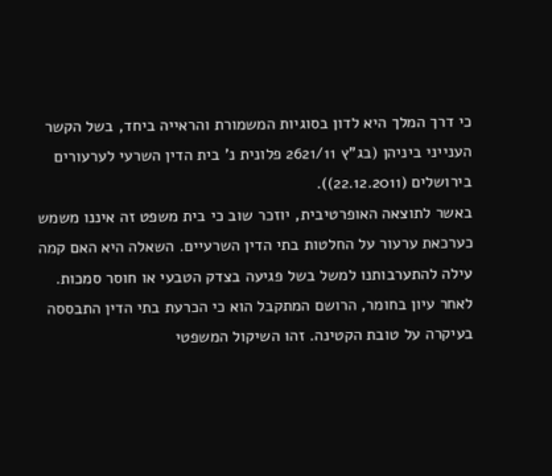כי דרך המלך היא לדון בסוגיות המשמורת והראייה ביחד, בשל הקשר הענייני ביניהן (בג"ץ 2621/11 פלונית נ' בית הדין השרעי לערעורים בירושלים (22.12.2011)).
באשר לתוצאה האופרטיבית, יוזכר שוב כי בית משפט זה איננו משמש כערכאת ערעור על החלטות בתי הדין השרעיים. השאלה היא האם קמה עילה להתערבותנו למשל בשל פגיעה בצדק הטבעי או חוסר סמכות. לאחר עיון בחומר, הרושם המתקבל הוא כי הכרעת בתי הדין התבססה בעיקרה על טובת הקטינה. זהו השיקול המשפטי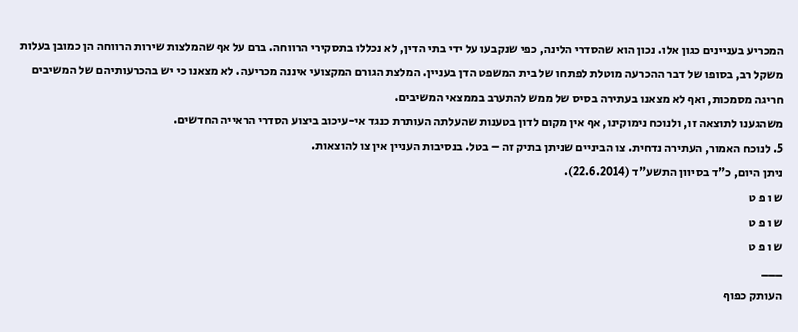המכריע בעניינים כגון אלו. נכון הוא שהסדרי הלינה, כפי שנקבעו על ידי בתי הדין, לא נכללו בתסקירי הרווחה. ברם על אף שהמלצות שירות הרווחה הן כמובן בעלות משקל רב, בסופו של דבר ההכרעה מוטלת לפתחו של בית המשפט הדן בעניין. המלצת הגורם המקצועי איננה מכריעה. לא מצאנו כי יש בהכרעותיהם של המשיבים חריגה מסמכות, ואף לא מצאנו בעתירה בסיס של ממש להתערב בממצאי המשיבים.
משהגענו לתוצאה זו, ולנוכח נימוקינו, אף אין מקום לדון בטענות שהעלתה העותרת כנגד אי-עיכוב ביצוע הסדרי הראייה החדשים.
5. לנוכח האמור, העתירה נדחית. צו הביניים שניתן בתיק זה – בטל. בנסיבות העניין אין צו להוצאות.
ניתן היום, כ"ד בסיוון התשע"ד (22.6.2014).
ש ו פ ט
ש ו פ ט
ש ו פ ט
___
העותק כפוף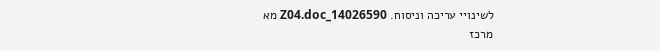לשינויי עריכה וניסוח. 14026590_Z04.doc מא
מרכז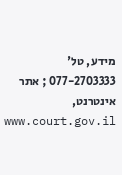מידע, טל' 077-2703333 ; אתר אינטרנט, www.court.gov.il